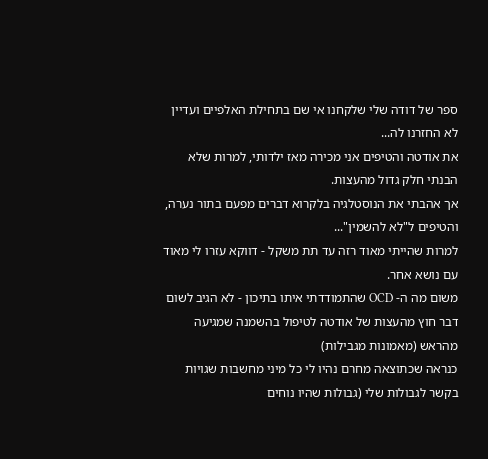ספר של דודה שלי שלקחנו אי שם בתחילת האלפיים ועדיין לא החזרנו לה...
את אודטה והטיפים אני מכירה מאז ילדותי, למרות שלא הבנתי חלק גדול מהעצות.
אך אהבתי את הנוסטלגיה בלקרוא דברים מפעם בתור נערה, והטיפים ל"לא להשמין"...
למרות שהייתי מאוד רזה עד תת משקל - דווקא עזרו לי מאוד עם נושא אחר.
משום מה ה- OCD שהתמודדתי איתו בתיכון - לא הגיב לשום דבר חוץ מהעצות של אודטה לטיפול בהשמנה שמגיעה מהראש (מאמונות מגבילות)
כנראה שכתוצאה מחרם נהיו לי כל מיני מחשבות שגויות בקשר לגבולות שלי (גבולות שהיו נוחים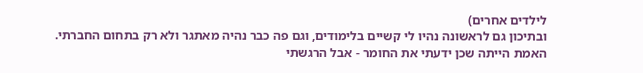לילדים אחרים)
ובתיכון גם לראשונה נהיו לי קשיים בלימודים, וגם פה כבר נהיה מאתגר ולא רק בתחום החברתי.
האמת הייתה שכן ידעתי את החומר - אבל הרגשתי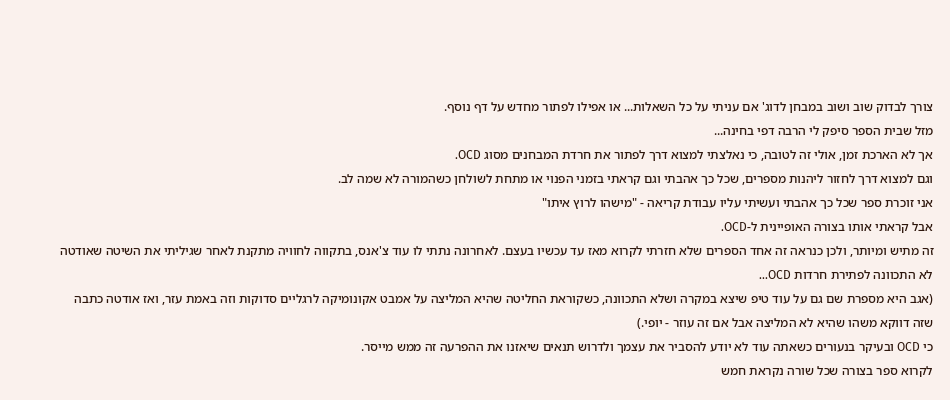צורך לבדוק שוב ושוב במבחן לדוג' אם עניתי על כל השאלות... או אפילו לפתור מחדש על דף נוסף.
מזל שבית הספר סיפק לי הרבה דפי בחינה...
אך לא הארכת זמן, אולי זה לטובה, כי נאלצתי למצוא דרך לפתור את חרדת המבחנים מסוג OCD.
וגם למצוא דרך לחזור ליהנות מספרים, שכל כך אהבתי וגם קראתי בזמני הפנוי או מתחת לשולחן כשהמורה לא שמה לב.
אני זוכרת ספר שכל כך אהבתי ועשיתי עליו עבודת קריאה - "מישהו לרוץ איתו"
אבל קראתי אותו בצורה האופיינית ל-OCD.
זה מתיש ומיותר, ולכן כנראה זה אחד הספרים שלא חזרתי לקרוא מאז עד עכשיו בעצם. לאחרונה נתתי לו עוד צ'אנס, בתקווה לחוויה מתקנת לאחר שגיליתי את השיטה שאודטה לא התכוונה לפתירת חרדות OCD...
(אגב היא מספרת שם גם על עוד טיפ שיצא במקרה ושלא התכוונה, כשקוראת החליטה שהיא המליצה על אמבט אקונומיקה לרגליים סדוקות וזה באמת עזר, ואז אודטה כתבה שזה דווקא משהו שהיא לא המליצה אבל אם זה עוזר - יופי.)
כי OCD ובעיקר בנעורים כשאתה עוד לא יודע להסביר את עצמך ולדרוש תנאים שיאזנו את ההפרעה זה ממש מייסר.
לקרוא ספר בצורה שכל שורה נקראת חמש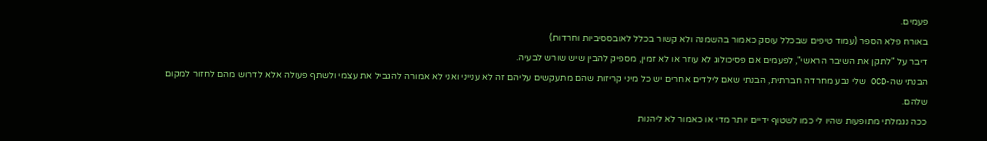פעמים.
באורח פלא הספר (עמוד טיפים שבכלל עוסק כאמור בהשמנה ולא קשור בכלל לאובססיביות וחרדות)
דיבר על "לתקן את השיבר הראשי", לפעמים אם פסיכולוג לא עוזר או לא זמין, מספיק להבין שיש שורש לבעיה.
הבנתי שה-OCD שלי נבע מחרדה חברתית, הבנתי שאם לילדים אחרים יש כל מיני קריזות שהם מתעקשים עליהם זה לא ענייני ואני לא אמורה להגביל את עצמי ולשתף פעולה אלא לדרוש מהם לחזור למקום שלהם.
ככה נגמלתי מתופעות שהיו לי כמו לשטוף ידיים יותר מדי או כאמור לא ליהנות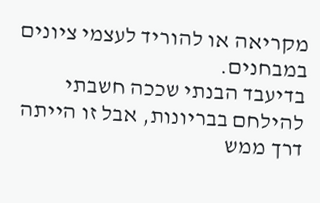מקריאה או להוריד לעצמי ציונים במבחנים.
בדיעבד הבנתי שככה חשבתי להילחם בבריונות, אבל זו הייתה דרך ממש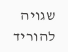שגויה להוריד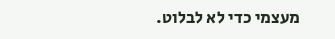מעצמי כדי לא לבלוט.